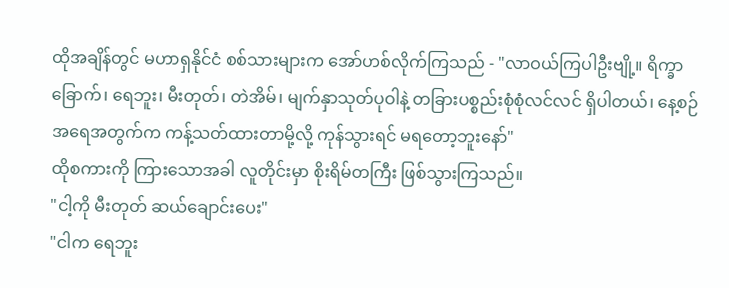ထိုအချိန်တွင် မဟာရှနိုင်ငံ စစ်သားများက အော်ဟစ်လိုက်ကြသည် - "လာဝယ်ကြပါဦးဗျို့။ ရိက္ခာခြောက်၊ ရေဘူး၊ မီးတုတ်၊ တဲအိမ်၊ မျက်နှာသုတ်ပုဝါနဲ့ တခြားပစ္စည်းစုံစုံလင်လင် ရှိပါတယ်၊ နေ့စဉ် အရေအတွက်က ကန့်သတ်ထားတာမို့လို့ ကုန်သွားရင် မရတော့ဘူးနော်"
ထိုစကားကို ကြားသောအခါ လူတိုင်းမှာ စိုးရိမ်တကြီး ဖြစ်သွားကြသည်။
"ငါ့ကို မီးတုတ် ဆယ်ချောင်းပေး"
"ငါက ရေဘူး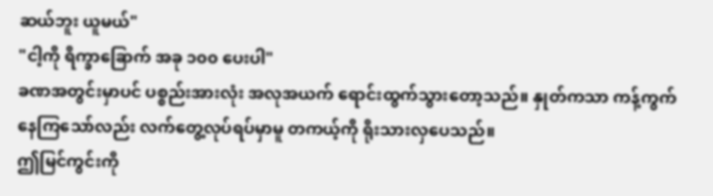ဆယ်ဘူး ယူမယ်"
"ငါ့ကို ရိက္ခာခြောက် အခု ၁၀၀ ပေးပါ"
ခဏအတွင်းမှာပင် ပစ္စည်းအားလုံး အလုအယက် ရောင်းထွက်သွားတော့သည်။ နှုတ်ကသာ ကန့်ကွက်နေကြသော်လည်း လက်တွေ့လုပ်ရပ်မှာမူ တကယ့်ကို ရိုးသားလှပေသည်။
ဤမြင်ကွင်းကို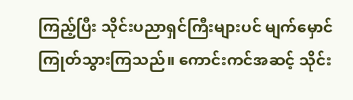ကြည့်ပြီး သိုင်းပညာရှင်ကြီးများပင် မျက်မှောင်ကြုတ်သွားကြသည်။ ကောင်းကင်အဆင့် သိုင်း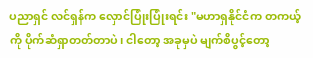ပညာရှင် လင်ရှန်က လှောင်ပြုံးပြုံးရင်း "မဟာရှနိုင်ငံက တကယ့်ကို ပိုက်ဆံရှာတတ်တာပဲ၊ ငါတော့ အခုမှပဲ မျက်စိပွင့်တော့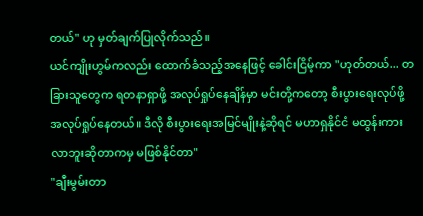တယ်" ဟု မှတ်ချက်ပြုလိုက်သည်။
ယင်ကျိုးဟွမ်ကလည်း ထောက်ခံသည့်အနေဖြင့် ခေါင်းငြိမ့်ကာ "ဟုတ်တယ်... တခြားသူတွေက ရတနာရှာဖို့ အလုပ်ရှုပ်နေချိန်မှာ မင်းတို့ကတော့ စီးပွားရေးလုပ်ဖို့ အလုပ်ရှုပ်နေတယ်။ ဒီလို စီးပွားရေးအမြင်မျိုးနဲ့ဆိုရင် မဟာရှနိုင်ငံ မထွန်းကားလာဘူးဆိုတာကမှ မဖြစ်နိုင်တာ"
"ချီးမွမ်းတာ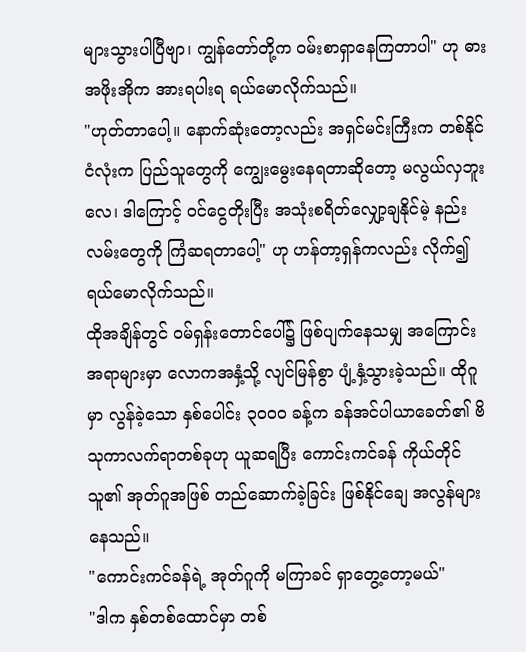များသွားပါပြီဗျာ၊ ကျွန်တော်တို့က ဝမ်းစာရှာနေကြတာပါ" ဟု ဓားအဖိုးအိုက အားရပါးရ ရယ်မောလိုက်သည်။
"ဟုတ်တာပေါ့။ နောက်ဆုံးတော့လည်း အရှင်မင်းကြီးက တစ်နိုင်ငံလုံးက ပြည်သူတွေကို ကျွေးမွေးနေရတာဆိုတော့ မလွယ်လှဘူးလေ၊ ဒါကြောင့် ဝင်ငွေတိုးပြီး အသုံးစရိတ်လျှော့ချနိုင်မဲ့ နည်းလမ်းတွေကို ကြံဆရတာပေါ့" ဟု ဟန်တာ့ရှန်ကလည်း လိုက်၍ ရယ်မောလိုက်သည်။
ထိုအချိန်တွင် ဝမ်ရှန်းတောင်ပေါ်၌ ဖြစ်ပျက်နေသမျှ အကြောင်းအရာများမှာ လောကအနှံ့သို့ လျင်မြန်စွာ ပျံ့နှံ့သွားခဲ့သည်။ ထိုဂူမှာ လွန်ခဲ့သော နှစ်ပေါင်း ၃၀၀၀ ခန့်က ခန်အင်ပါယာခေတ်၏ ဗိသုကာလက်ရာတစ်ခုဟု ယူဆရပြီး ကောင်းကင်ခန် ကိုယ်တိုင် သူ၏ အုတ်ဂူအဖြစ် တည်ဆောက်ခဲ့ခြင်း ဖြစ်နိုင်ချေ အလွန်များနေသည်။
"ကောင်းကင်ခန်ရဲ့ အုတ်ဂူကို မကြာခင် ရှာတွေ့တော့မယ်"
"ဒါက နှစ်တစ်ထောင်မှာ တစ်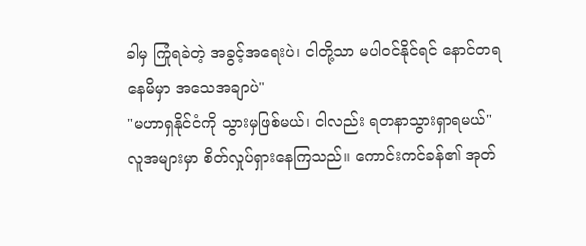ခါမှ ကြုံရခဲတဲ့ အခွင့်အရေးပဲ၊ ငါတို့သာ မပါဝင်နိုင်ရင် နောင်တရနေမိမှာ အသေအချာပဲ"
"မဟာရှနိုင်ငံကို သွားမှဖြစ်မယ်၊ ငါလည်း ရတနာသွားရှာရမယ်"
လူအများမှာ စိတ်လှုပ်ရှားနေကြသည်။ ကောင်းကင်ခန်၏ အုတ်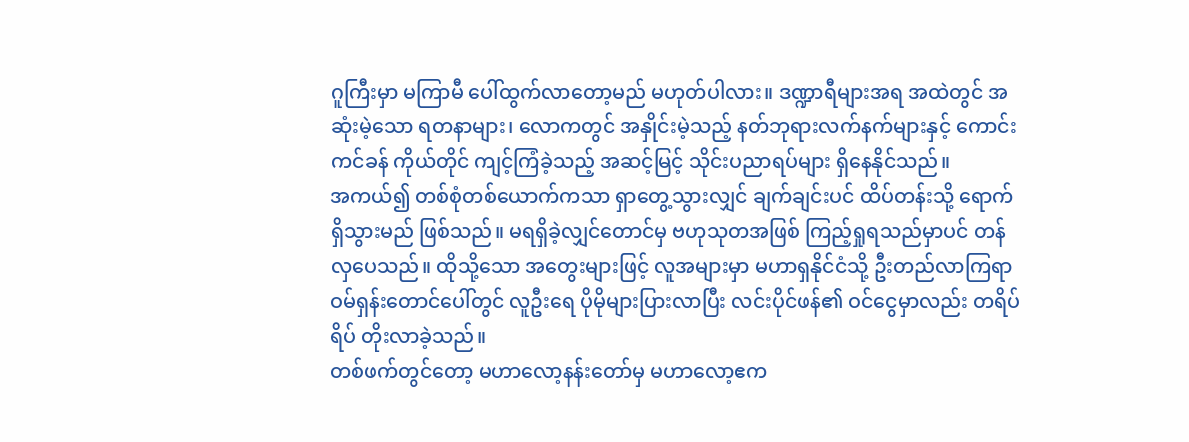ဂူကြီးမှာ မကြာမီ ပေါ်ထွက်လာတော့မည် မဟုတ်ပါလား။ ဒဏ္ဍာရီများအရ အထဲတွင် အဆုံးမဲ့သော ရတနာများ၊ လောကတွင် အနှိုင်းမဲ့သည့် နတ်ဘုရားလက်နက်များနှင့် ကောင်းကင်ခန် ကိုယ်တိုင် ကျင့်ကြံခဲ့သည့် အဆင့်မြင့် သိုင်းပညာရပ်များ ရှိနေနိုင်သည်။
အကယ်၍ တစ်စုံတစ်ယောက်ကသာ ရှာတွေ့သွားလျှင် ချက်ချင်းပင် ထိပ်တန်းသို့ ရောက်ရှိသွားမည် ဖြစ်သည်။ မရရှိခဲ့လျှင်တောင်မှ ဗဟုသုတအဖြစ် ကြည့်ရှုရသည်မှာပင် တန်လှပေသည်။ ထိုသို့သော အတွေးများဖြင့် လူအများမှာ မဟာရှနိုင်ငံသို့ ဦးတည်လာကြရာ ဝမ်ရှန်းတောင်ပေါ်တွင် လူဦးရေ ပိုမိုများပြားလာပြီး လင်းပိုင်ဖန်၏ ဝင်ငွေမှာလည်း တရိပ်ရိပ် တိုးလာခဲ့သည်။
တစ်ဖက်တွင်တော့ မဟာလော့နန်းတော်မှ မဟာလော့ဧက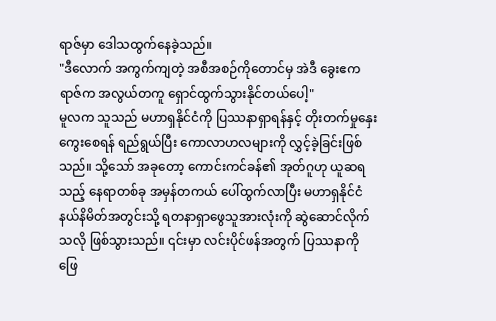ရာဇ်မှာ ဒေါသထွက်နေခဲ့သည်။
"ဒီလောက် အကွက်ကျတဲ့ အစီအစဉ်ကိုတောင်မှ အဲဒီ ခွေးဧကရာဇ်က အလွယ်တကူ ရှောင်ထွက်သွားနိုင်တယ်ပေါ့"
မူလက သူသည် မဟာရှနိုင်ငံကို ပြဿနာရှာရန်နှင့် တိုးတက်မှုနှေးကွေးစေရန် ရည်ရွယ်ပြီး ကောလာဟလများကို လွှင့်ခဲ့ခြင်းဖြစ်သည်။ သို့သော် အခုတော့ ကောင်းကင်ခန်၏ အုတ်ဂူဟု ယူဆရသည့် နေရာတစ်ခု အမှန်တကယ် ပေါ်ထွက်လာပြီး မဟာရှနိုင်ငံ နယ်နိမိတ်အတွင်းသို့ ရတနာရှာဖွေသူအားလုံးကို ဆွဲဆောင်လိုက်သလို ဖြစ်သွားသည်။ ၎င်းမှာ လင်းပိုင်ဖန်အတွက် ပြဿနာကို ဖြေ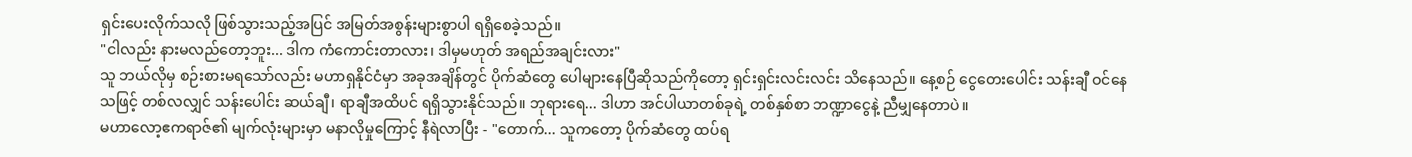ရှင်းပေးလိုက်သလို ဖြစ်သွားသည့်အပြင် အမြတ်အစွန်းများစွာပါ ရရှိစေခဲ့သည်။
"ငါလည်း နားမလည်တော့ဘူး... ဒါက ကံကောင်းတာလား၊ ဒါမှမဟုတ် အရည်အချင်းလား"
သူ ဘယ်လိုမှ စဉ်းစားမရသော်လည်း မဟာရှနိုင်ငံမှာ အခုအချိန်တွင် ပိုက်ဆံတွေ ပေါများနေပြီဆိုသည်ကိုတော့ ရှင်းရှင်းလင်းလင်း သိနေသည်။ နေ့စဉ် ငွေတေးပေါင်း သန်းချီ ဝင်နေသဖြင့် တစ်လလျှင် သန်းပေါင်း ဆယ်ချီ၊ ရာချီအထိပင် ရရှိသွားနိုင်သည်။ ဘုရားရေ... ဒါဟာ အင်ပါယာတစ်ခုရဲ့ တစ်နှစ်စာ ဘဏ္ဍာငွေနဲ့ ညီမျှနေတာပဲ။
မဟာလော့ဧကရာဇ်၏ မျက်လုံးများမှာ မနာလိုမှုကြောင့် နီရဲလာပြီး - "တောက်... သူကတော့ ပိုက်ဆံတွေ ထပ်ရ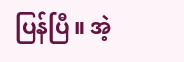ပြန်ပြီ။ အဲ့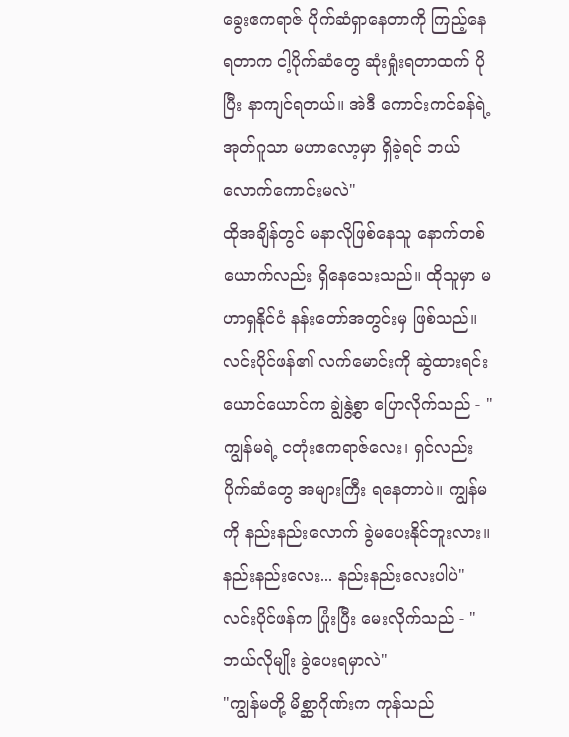ခွေးဧကရာဇ် ပိုက်ဆံရှာနေတာကို ကြည့်နေရတာက ငါ့ပိုက်ဆံတွေ ဆုံးရှုံးရတာထက် ပိုပြီး နာကျင်ရတယ်။ အဲဒီ ကောင်းကင်ခန်ရဲ့ အုတ်ဂူသာ မဟာလော့မှာ ရှိခဲ့ရင် ဘယ်လောက်ကောင်းမလဲ"
ထိုအချိန်တွင် မနာလိုဖြစ်နေသူ နောက်တစ်ယောက်လည်း ရှိနေသေးသည်။ ထိုသူမှာ မဟာရှနိုင်ငံ နန်းတော်အတွင်းမှ ဖြစ်သည်။
လင်းပိုင်ဖန်၏ လက်မောင်းကို ဆွဲထားရင်း ယောင်ယောင်က ချွဲနွဲ့စွာ ပြောလိုက်သည် - "ကျွန်မရဲ့ ငတုံးဧကရာဇ်လေး၊ ရှင်လည်း ပိုက်ဆံတွေ အများကြီး ရနေတာပဲ။ ကျွန်မကို နည်းနည်းလောက် ခွဲမပေးနိုင်ဘူးလား။ နည်းနည်းလေး... နည်းနည်းလေးပါပဲ"
လင်းပိုင်ဖန်က ပြုံးပြီး မေးလိုက်သည် - "ဘယ်လိုမျိုး ခွဲပေးရမှာလဲ"
"ကျွန်မတို့ မိစ္ဆာဂိုဏ်းက ကုန်သည်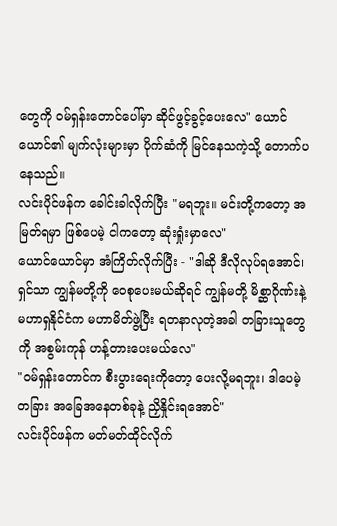တွေကို ဝမ်ရှန်းတောင်ပေါ်မှာ ဆိုင်ဖွင့်ခွင့်ပေးလေ" ယောင်ယောင်၏ မျက်လုံးများမှာ ပိုက်ဆံကို မြင်နေသကဲ့သို့ တောက်ပနေသည်။
လင်းပိုင်ဖန်က ခေါင်းခါလိုက်ပြီး "မရဘူး။ မင်းတို့ကတော့ အမြတ်ရမှာ ဖြစ်ပေမဲ့ ငါကတော့ ဆုံးရှုံးမှာလေ"
ယောင်ယောင်မှာ အံကြိတ်လိုက်ပြီး - "ဒါဆို ဒီလိုလုပ်ရအောင်၊ ရှင်သာ ကျွန်မတို့ကို ဝေစုပေးမယ်ဆိုရင် ကျွန်မတို့ မိစ္ဆာဂိုဏ်းနဲ့ မဟာရှနိုင်ငံက မဟာမိတ်ဖွဲ့ပြီး ရတနာလုတဲ့အခါ တခြားသူတွေကို အစွမ်းကုန် ဟန့်တားပေးမယ်လေ"
"ဝမ်ရှန်းတောင်က စီးပွားရေးကိုတော့ ပေးလို့မရဘူး၊ ဒါပေမဲ့ တခြား အခြေအနေတစ်ခုနဲ့ ညှိနှိုင်းရအောင်"
လင်းပိုင်ဖန်က မတ်မတ်ထိုင်လိုက်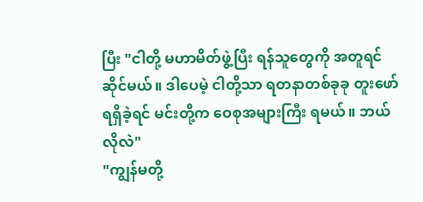ပြီး "ငါတို့ မဟာမိတ်ဖွဲ့ပြီး ရန်သူတွေကို အတူရင်ဆိုင်မယ်။ ဒါပေမဲ့ ငါတို့သာ ရတနာတစ်ခုခု တူးဖော်ရရှိခဲ့ရင် မင်းတို့က ဝေစုအများကြီး ရမယ်။ ဘယ်လိုလဲ"
"ကျွန်မတို့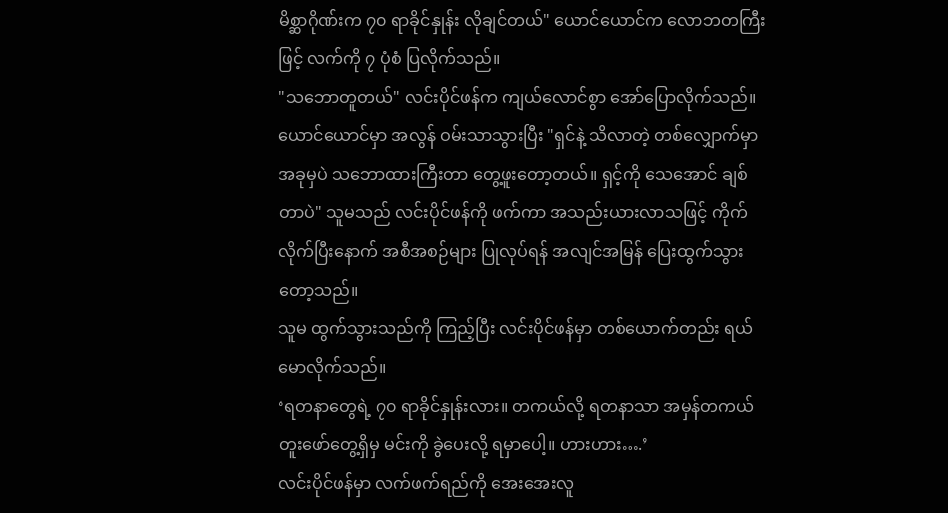မိစ္ဆာဂိုဏ်းက ၇၀ ရာခိုင်နှုန်း လိုချင်တယ်" ယောင်ယောင်က လောဘတကြီးဖြင့် လက်ကို ၇ ပုံစံ ပြလိုက်သည်။
"သဘောတူတယ်" လင်းပိုင်ဖန်က ကျယ်လောင်စွာ အော်ပြောလိုက်သည်။
ယောင်ယောင်မှာ အလွန် ဝမ်းသာသွားပြီး "ရှင်နဲ့ သိလာတဲ့ တစ်လျှောက်မှာ အခုမှပဲ သဘောထားကြီးတာ တွေ့ဖူးတော့တယ်။ ရှင့်ကို သေအောင် ချစ်တာပဲ" သူမသည် လင်းပိုင်ဖန်ကို ဖက်ကာ အသည်းယားလာသဖြင့် ကိုက်လိုက်ပြီးနောက် အစီအစဉ်များ ပြုလုပ်ရန် အလျင်အမြန် ပြေးထွက်သွားတော့သည်။
သူမ ထွက်သွားသည်ကို ကြည့်ပြီး လင်းပိုင်ဖန်မှာ တစ်ယောက်တည်း ရယ်မောလိုက်သည်။
‘ရတနာတွေရဲ့ ၇၀ ရာခိုင်နှုန်းလား။ တကယ်လို့ ရတနာသာ အမှန်တကယ် တူးဖော်တွေ့ရှိမှ မင်းကို ခွဲပေးလို့ ရမှာပေါ့။ ဟားဟား….’
လင်းပိုင်ဖန်မှာ လက်ဖက်ရည်ကို အေးအေးလူ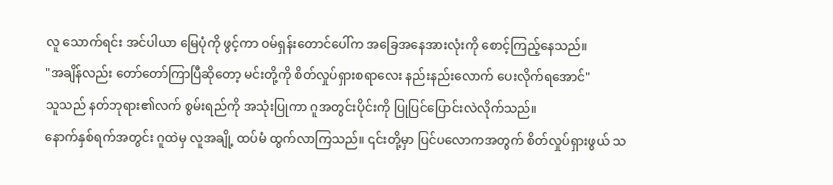လူ သောက်ရင်း အင်ပါယာ မြေပုံကို ဖွင့်ကာ ဝမ်ရှန်းတောင်ပေါ်က အခြေအနေအားလုံးကို စောင့်ကြည့်နေသည်။
"အချိန်လည်း တော်တော်ကြာပြီဆိုတော့ မင်းတို့ကို စိတ်လှုပ်ရှားစရာလေး နည်းနည်းလောက် ပေးလိုက်ရအောင်"
သူသည် နတ်ဘုရား၏လက် စွမ်းရည်ကို အသုံးပြုကာ ဂူအတွင်းပိုင်းကို ပြုပြင်ပြောင်းလဲလိုက်သည်။
နောက်နှစ်ရက်အတွင်း ဂူထဲမှ လူအချို့ ထပ်မံ ထွက်လာကြသည်။ ၎င်းတို့မှာ ပြင်ပလောကအတွက် စိတ်လှုပ်ရှားဖွယ် သ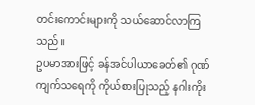တင်းကောင်းများကို သယ်ဆောင်လာကြသည်။
ဥပမာအားဖြင့် ခန်အင်ပါယာခေတ်၏ ဂုဏ်ကျက်သရေကို ကိုယ်စားပြုသည့် နဂါးကိုး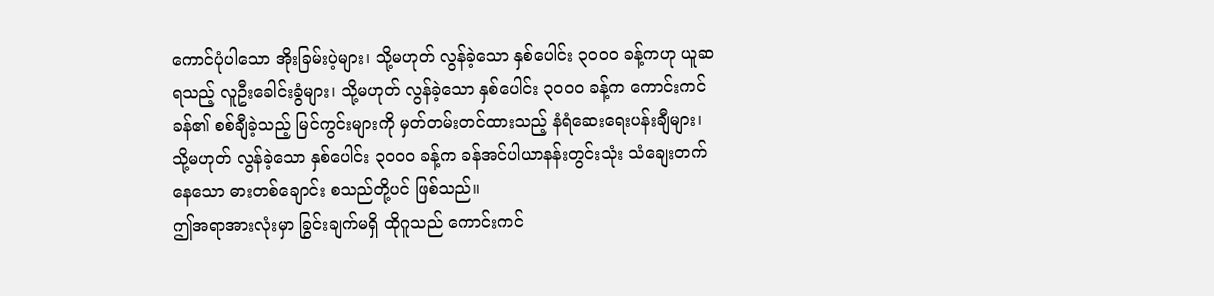ကောင်ပုံပါသော အိုးခြမ်းပဲ့များ၊ သို့မဟုတ် လွန်ခဲ့သော နှစ်ပေါင်း ၃၀၀၀ ခန့်ကဟု ယူဆရသည့် လူဦးခေါင်းခွံများ၊ သို့မဟုတ် လွန်ခဲ့သော နှစ်ပေါင်း ၃၀၀၀ ခန့်က ကောင်းကင်ခန်၏ စစ်ချီခဲ့သည့် မြင်ကွင်းများကို မှတ်တမ်းတင်ထားသည့် နံရံဆေးရေးပန်းချီများ၊ သို့မဟုတ် လွန်ခဲ့သော နှစ်ပေါင်း ၃၀၀၀ ခန့်က ခန်အင်ပါယာနန်းတွင်းသုံး သံချေးတက်နေသော ဓားတစ်ချောင်း စသည်တို့ပင် ဖြစ်သည်။
ဤအရာအားလုံးမှာ ခြွင်းချက်မရှိ ထိုဂူသည် ကောင်းကင်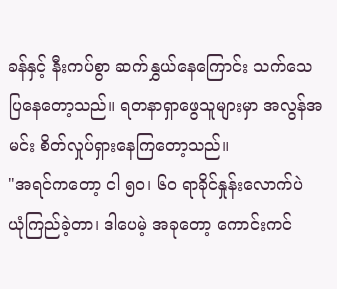ခန်နှင့် နီးကပ်စွာ ဆက်နွှယ်နေကြောင်း သက်သေပြနေတော့သည်။ ရတနာရှာဖွေသူများမှာ အလွန်အမင်း စိတ်လှုပ်ရှားနေကြတော့သည်။
"အရင်ကတော့ ငါ ၅၀၊ ၆၀ ရာခိုင်နှုန်းလောက်ပဲ ယုံကြည်ခဲ့တာ၊ ဒါပေမဲ့ အခုတော့ ကောင်းကင်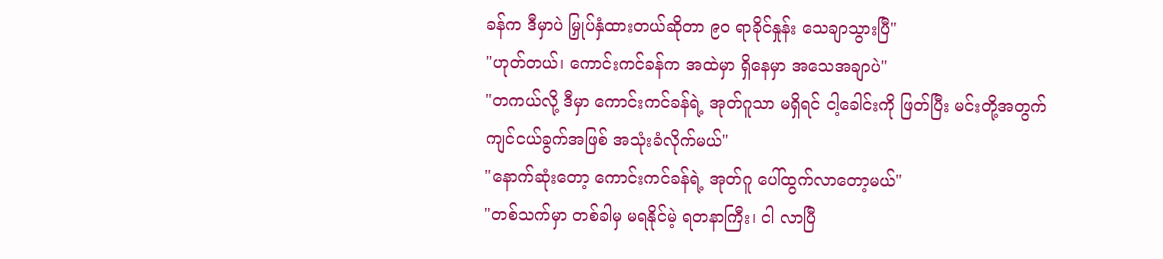ခန်က ဒီမှာပဲ မြှုပ်နှံထားတယ်ဆိုတာ ၉၀ ရာခိုင်နှုန်း သေချာသွားပြီ"
"ဟုတ်တယ်၊ ကောင်းကင်ခန်က အထဲမှာ ရှိနေမှာ အသေအချာပဲ"
"တကယ်လို့ ဒီမှာ ကောင်းကင်ခန်ရဲ့ အုတ်ဂူသာ မရှိရင် ငါ့ခေါင်းကို ဖြတ်ပြီး မင်းတို့အတွက် ကျင်ငယ်ခွက်အဖြစ် အသုံးခံလိုက်မယ်"
"နောက်ဆုံးတော့ ကောင်းကင်ခန်ရဲ့ အုတ်ဂူ ပေါ်ထွက်လာတော့မယ်"
"တစ်သက်မှာ တစ်ခါမှ မရနိုင်မဲ့ ရတနာကြီး၊ ငါ လာပြီ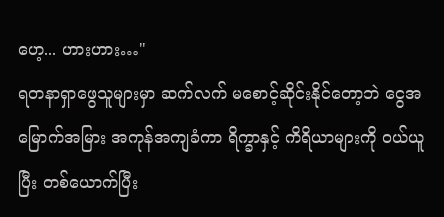ဟေ့... ဟားဟား…"
ရတနာရှာဖွေသူများမှာ ဆက်လက် မစောင့်ဆိုင်းနိုင်တော့ဘဲ ငွေအမြောက်အမြား အကုန်အကျခံကာ ရိက္ခာနှင့် ကိရိယာများကို ဝယ်ယူပြီး တစ်ယောက်ပြီး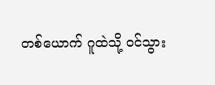တစ်ယောက် ဂူထဲသို့ ဝင်သွား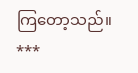ကြတော့သည်။
***